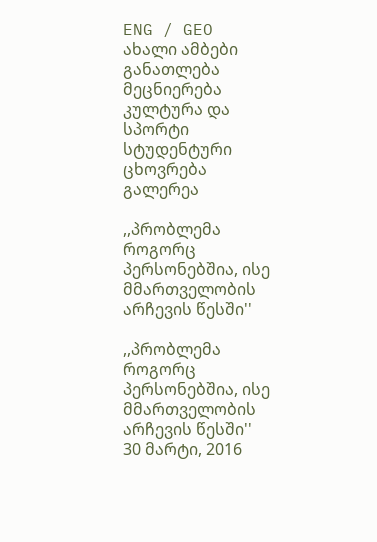ENG / GEO
ახალი ამბები განათლება მეცნიერება კულტურა და სპორტი სტუდენტური ცხოვრება გალერეა

,,პრობლემა როგორც პერსონებშია, ისე მმართველობის არჩევის წესში''

,,პრობლემა როგორც პერსონებშია, ისე მმართველობის არჩევის წესში''
30 მარტი, 2016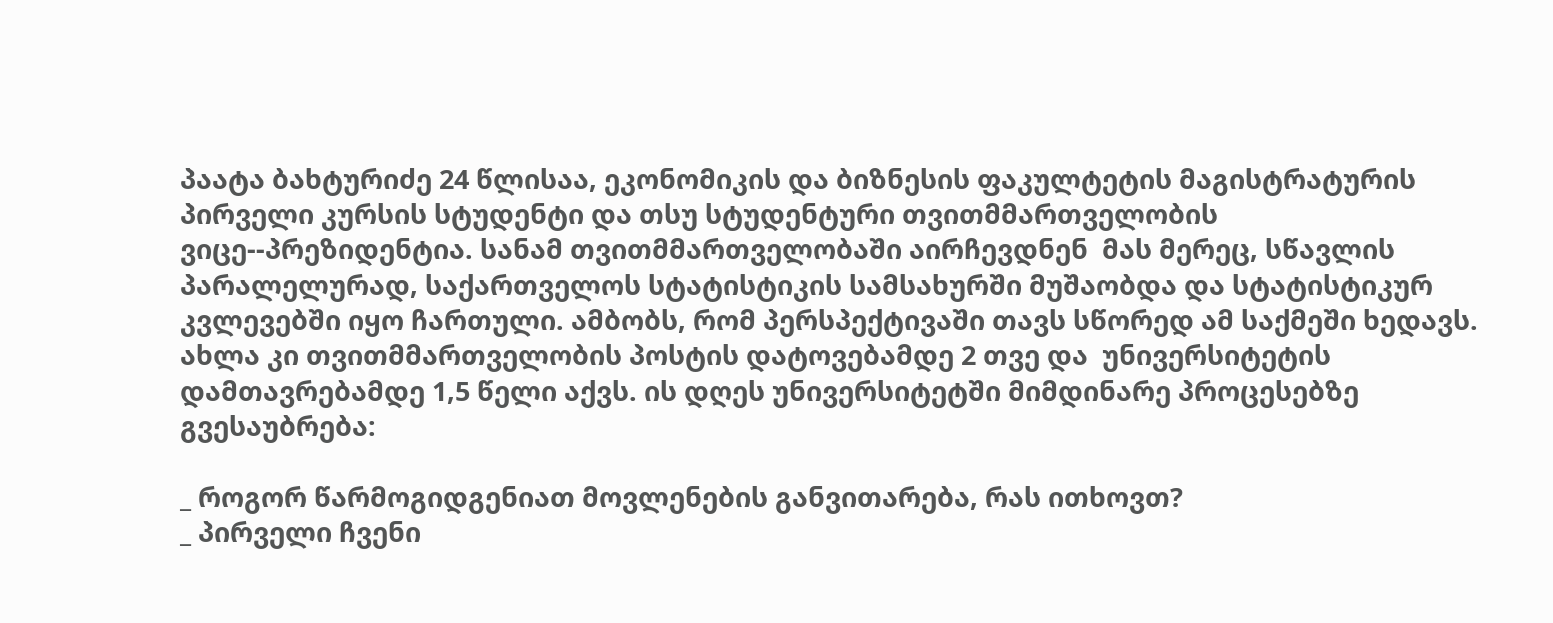პაატა ბახტურიძე 24 წლისაა, ეკონომიკის და ბიზნესის ფაკულტეტის მაგისტრატურის პირველი კურსის სტუდენტი და თსუ სტუდენტური თვითმმართველობის ვიცე--პრეზიდენტია. სანამ თვითმმართველობაში აირჩევდნენ  მას მერეც, სწავლის პარალელურად, საქართველოს სტატისტიკის სამსახურში მუშაობდა და სტატისტიკურ კვლევებში იყო ჩართული. ამბობს, რომ პერსპექტივაში თავს სწორედ ამ საქმეში ხედავს. ახლა კი თვითმმართველობის პოსტის დატოვებამდე 2 თვე და  უნივერსიტეტის დამთავრებამდე 1,5 წელი აქვს. ის დღეს უნივერსიტეტში მიმდინარე პროცესებზე გვესაუბრება:

_ როგორ წარმოგიდგენიათ მოვლენების განვითარება, რას ითხოვთ?
_ პირველი ჩვენი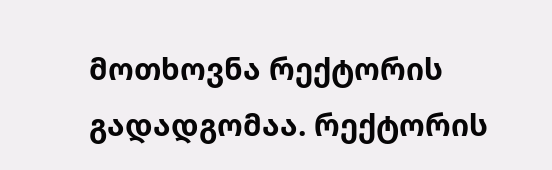მოთხოვნა რექტორის გადადგომაა. რექტორის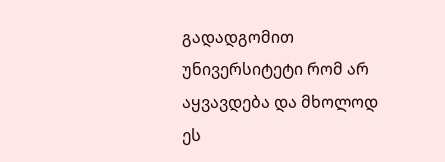გადადგომით უნივერსიტეტი რომ არ აყვავდება და მხოლოდ ეს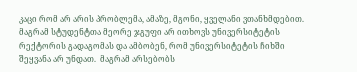კაცი რომ არ არის პრობლემა, ამაზე, მგონი, ყველანი ვთანხმდებით. მაგრამ სტუდენტთა მეორე ჯგუფი არ ითხოვს უნივერსიტეტის რექტორის გადაგომას და ამბობენ, რომ უნივერსიტეტის ჩიხში შეყვანა არ უნდათ.  მაგრამ არსებობს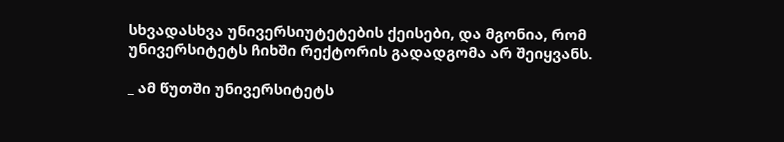სხვადასხვა უნივერსიუტეტების ქეისები, და მგონია, რომ უნივერსიტეტს ჩიხში რექტორის გადადგომა არ შეიყვანს.

_ ამ წუთში უნივერსიტეტს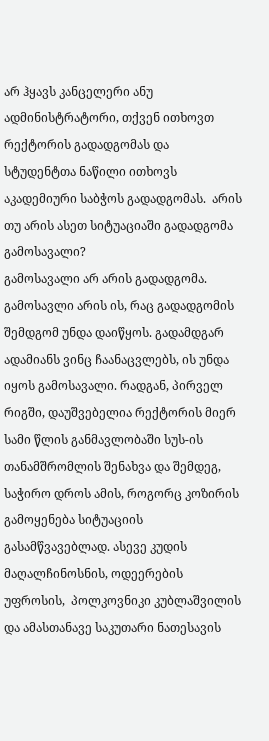არ ჰყავს კანცელერი ანუ ადმინისტრატორი, თქვენ ითხოვთ რექტორის გადადგომას და სტუდენტთა ნაწილი ითხოვს აკადემიური საბჭოს გადადგომას.  არის თუ არის ასეთ სიტუაციაში გადადგომა გამოსავალი?
გამოსავალი არ არის გადადგომა. გამოსავლი არის ის, რაც გადადგომის შემდგომ უნდა დაიწყოს. გადამდგარ ადამიანს ვინც ჩაანაცვლებს, ის უნდა იყოს გამოსავალი. რადგან, პირველ რიგში, დაუშვებელია რექტორის მიერ სამი წლის განმავლობაში სუს-ის თანამშრომლის შენახვა და შემდეგ, საჭირო დროს ამის, როგორც კოზირის გამოყენება სიტუაციის გასამწვავებლად. ასევე კუდის მაღალჩინოსნის, ოდეერების უფროსის,  პოლკოვნიკი კუბლაშვილის და ამასთანავე საკუთარი ნათესავის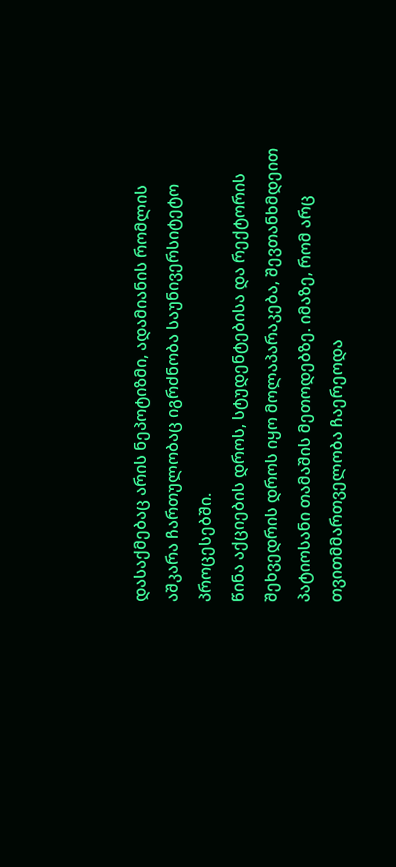დასაქმებაც არის ნეპოტიზმი, ადამიანის რომლის აშკარა ჩართულობაც იგრძნობა საუნივერსიტეტო პროცესებში.
წინა აქციების დროს, სტუდენტებისა და რექტორის შეხვედრის დროს იყო მოლაპარაკება, შევთანხმდეით პატიოსანი თამაშის მეთოდებზე. იმაზე, რომ არც თვითმმართველობა ჩაერეოდა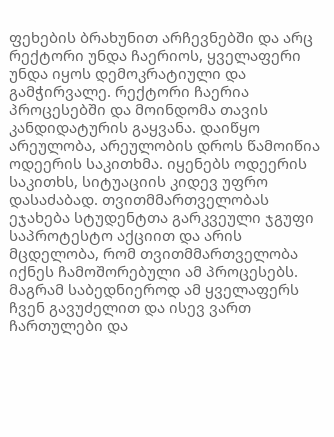ფეხების ბრახუნით არჩევნებში და არც რექტორი უნდა ჩაერიოს, ყველაფერი უნდა იყოს დემოკრატიული და გამჭირვალე. რექტორი ჩაერია პროცესებში და მოინდომა თავის კანდიდატურის გაყვანა. დაიწყო არეულობა, არეულობის დროს წამოიწია ოდეერის საკითხმა. იყენებს ოდეერის საკითხს, სიტუაციის კიდევ უფრო დასაძაბად. თვითმმართველობას ეჯახება სტუდენტთა გარკვეული ჯგუფი საპროტესტო აქციით და არის მცდელობა, რომ თვითმმართველობა იქნეს ჩამოშორებული ამ პროცესებს. მაგრამ საბედნიეროდ ამ ყველაფერს ჩვენ გავუძელით და ისევ ვართ ჩართულები და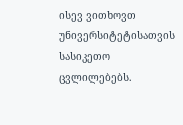ისევ ვითხოვთ უნივერსიტეტისათვის სასიკეთო ცვლილებებს.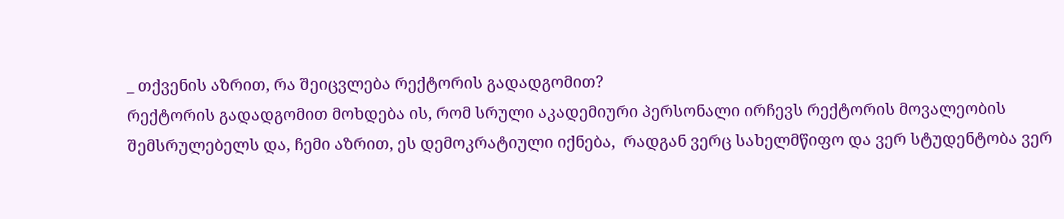_ თქვენის აზრით, რა შეიცვლება რექტორის გადადგომით?
რექტორის გადადგომით მოხდება ის, რომ სრული აკადემიური პერსონალი ირჩევს რექტორის მოვალეობის შემსრულებელს და, ჩემი აზრით, ეს დემოკრატიული იქნება,  რადგან ვერც სახელმწიფო და ვერ სტუდენტობა ვერ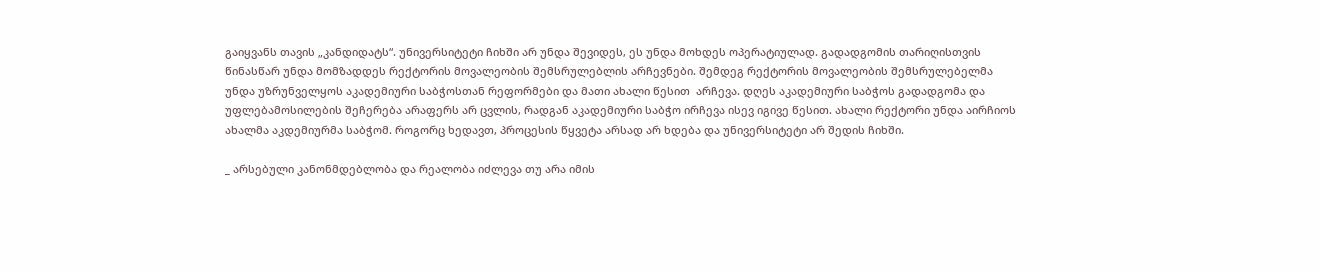გაიყვანს თავის „კანდიდატს“. უნივერსიტეტი ჩიხში არ უნდა შევიდეს, ეს უნდა მოხდეს ოპერატიულად. გადადგომის თარიღისთვის  წინასწარ უნდა მომზადდეს რექტორის მოვალეობის შემსრულებლის არჩევნები. შემდეგ რექტორის მოვალეობის შემსრულებელმა უნდა უზრუნველყოს აკადემიური საბჭოსთან რეფორმები და მათი ახალი წესით  არჩევა. დღეს აკადემიური საბჭოს გადადგომა და უფლებამოსილების შეჩერება არაფერს არ ცვლის, რადგან აკადემიური საბჭო ირჩევა ისევ იგივე წესით. ახალი რექტორი უნდა აირჩიოს ახალმა აკდემიურმა საბჭომ. როგორც ხედავთ, პროცესის წყვეტა არსად არ ხდება და უნივერსიტეტი არ შედის ჩიხში.

_ არსებული კანონმდებლობა და რეალობა იძლევა თუ არა იმის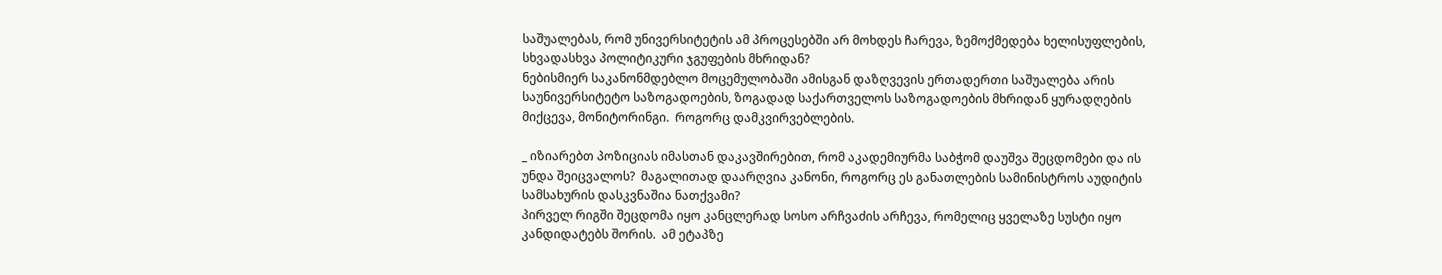საშუალებას, რომ უნივერსიტეტის ამ პროცესებში არ მოხდეს ჩარევა, ზემოქმედება ხელისუფლების, სხვადასხვა პოლიტიკური ჯგუფების მხრიდან?
ნებისმიერ საკანონმდებლო მოცემულობაში ამისგან დაზღვევის ერთადერთი საშუალება არის საუნივერსიტეტო საზოგადოების, ზოგადად საქართველოს საზოგადოების მხრიდან ყურადღების მიქცევა, მონიტორინგი.  როგორც დამკვირვებლების.

_ იზიარებთ პოზიციას იმასთან დაკავშირებით, რომ აკადემიურმა საბჭომ დაუშვა შეცდომები და ის უნდა შეიცვალოს?  მაგალითად დაარღვია კანონი, როგორც ეს განათლების სამინისტროს აუდიტის სამსახურის დასკვნაშია ნათქვამი?
პირველ რიგში შეცდომა იყო კანცლერად სოსო არჩვაძის არჩევა, რომელიც ყველაზე სუსტი იყო კანდიდატებს შორის.  ამ ეტაპზე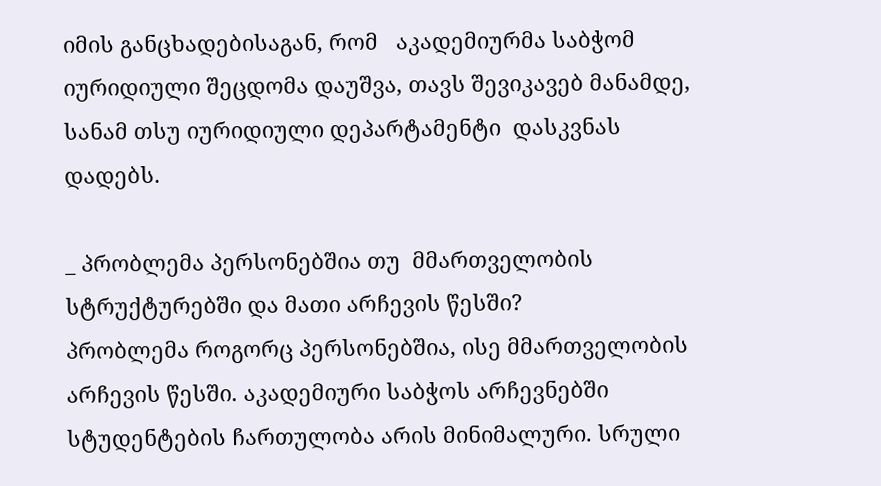იმის განცხადებისაგან, რომ   აკადემიურმა საბჭომ იურიდიული შეცდომა დაუშვა, თავს შევიკავებ მანამდე, სანამ თსუ იურიდიული დეპარტამენტი  დასკვნას დადებს.

_ პრობლემა პერსონებშია თუ  მმართველობის სტრუქტურებში და მათი არჩევის წესში?
პრობლემა როგორც პერსონებშია, ისე მმართველობის არჩევის წესში. აკადემიური საბჭოს არჩევნებში სტუდენტების ჩართულობა არის მინიმალური. სრული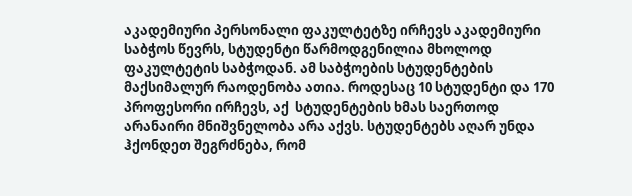აკადემიური პერსონალი ფაკულტეტზე ირჩევს აკადემიური საბჭოს წევრს, სტუდენტი წარმოდგენილია მხოლოდ ფაკულტეტის საბჭოდან. ამ საბჭოების სტუდენტების მაქსიმალურ რაოდენობა ათია. როდესაც 10 სტუდენტი და 170 პროფესორი ირჩევს, აქ  სტუდენტების ხმას საერთოდ არანაირი მნიშვნელობა არა აქვს. სტუდენტებს აღარ უნდა ჰქონდეთ შეგრძნება, რომ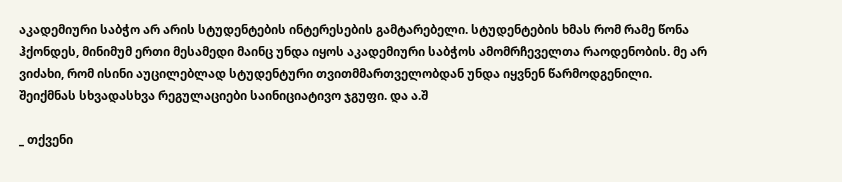აკადემიური საბჭო არ არის სტუდენტების ინტერესების გამტარებელი. სტუდენტების ხმას რომ რამე წონა ჰქონდეს, მინიმუმ ერთი მესამედი მაინც უნდა იყოს აკადემიური საბჭოს ამომრჩეველთა რაოდენობის. მე არ ვიძახი, რომ ისინი აუცილებლად სტუდენტური თვითმმართველობდან უნდა იყვნენ წარმოდგენილი. შეიქმნას სხვადასხვა რეგულაციები საინიციატივო ჯგუფი. და ა.შ

_ თქვენი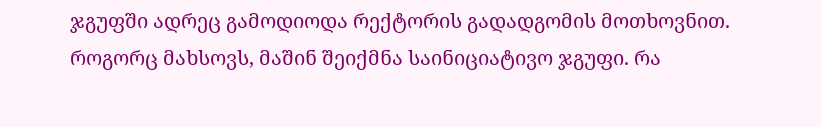ჯგუფში ადრეც გამოდიოდა რექტორის გადადგომის მოთხოვნით.  როგორც მახსოვს, მაშინ შეიქმნა საინიციატივო ჯგუფი. რა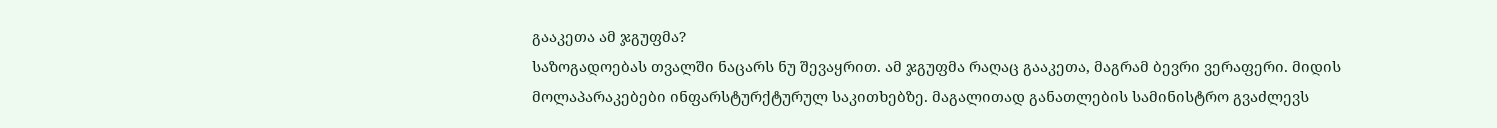გააკეთა ამ ჯგუფმა?
საზოგადოებას თვალში ნაცარს ნუ შევაყრით. ამ ჯგუფმა რაღაც გააკეთა, მაგრამ ბევრი ვერაფერი. მიდის მოლაპარაკებები ინფარსტურქტურულ საკითხებზე. მაგალითად განათლების სამინისტრო გვაძლევს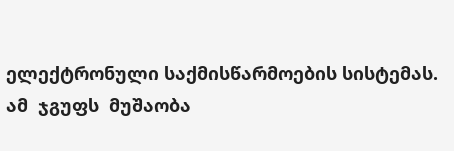ელექტრონული საქმისწარმოების სისტემას.  ამ  ჯგუფს  მუშაობა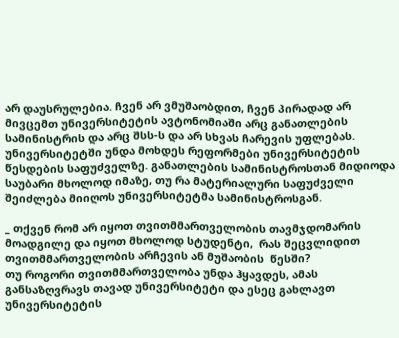არ დაუსრულებია. ჩვენ არ ვმუშაობდით, ჩვენ პირადად არ მივცემთ უნივერსიტეტის ავტონომიაში არც განათლების სამინისტრის და არც შსს-ს და არ სხვას ჩარევის უფლებას. უნივერსიტეტში უნდა მოხდეს რეფორმები უნივერსიტეტის წესდების საფუძველზე. განათლების სამინისტროსთან მიდიოდა საუბარი მხოლოდ იმაზე, თუ რა მატერიალური საფუძველი შეიძლება მიიღოს უნივერსიტეტმა სამინისტროსგან.

_ თქვენ რომ არ იყოთ თვითმმართველობის თავმჯდომარის მოადგილე და იყოთ მხოლოდ სტუდენტი,  რას შეცვლიდით თვითმმართველობის არჩევის ან მუშაობის  წესში?
თუ როგორი თვითმმართველობა უნდა ჰყავდეს, ამას განსაზღვრავს თავად უნივერსიტეტი და ესეც გახლავთ უნივერსიტეტის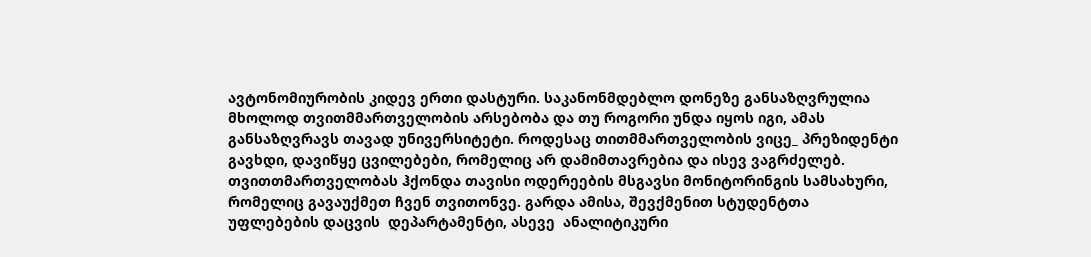ავტონომიურობის კიდევ ერთი დასტური. საკანონმდებლო დონეზე განსაზღვრულია მხოლოდ თვითმმართველობის არსებობა და თუ როგორი უნდა იყოს იგი, ამას განსაზღვრავს თავად უნივერსიტეტი. როდესაც თითმმართველობის ვიცე_ პრეზიდენტი გავხდი, დავიწყე ცვილებები, რომელიც არ დამიმთავრებია და ისევ ვაგრძელებ. თვითთმართველობას ჰქონდა თავისი ოდერეების მსგავსი მონიტორინგის სამსახური, რომელიც გავაუქმეთ ჩვენ თვითონვე. გარდა ამისა, შევქმენით სტუდენტთა უფლებების დაცვის  დეპარტამენტი, ასევე  ანალიტიკური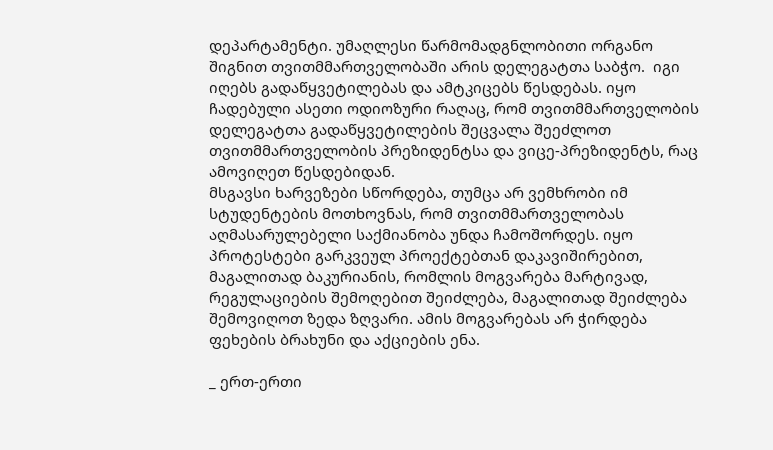დეპარტამენტი. უმაღლესი წარმომადგნლობითი ორგანო შიგნით თვითმმართველობაში არის დელეგატთა საბჭო.  იგი იღებს გადაწყვეტილებას და ამტკიცებს წესდებას. იყო ჩადებული ასეთი ოდიოზური რაღაც, რომ თვითმმართველობის დელეგატთა გადაწყვეტილების შეცვალა შეეძლოთ თვითმმართველობის პრეზიდენტსა და ვიცე-პრეზიდენტს, რაც ამოვიღეთ წესდებიდან.
მსგავსი ხარვეზები სწორდება, თუმცა არ ვემხრობი იმ სტუდენტების მოთხოვნას, რომ თვითმმართველობას აღმასარულებელი საქმიანობა უნდა ჩამოშორდეს. იყო პროტესტები გარკვეულ პროექტებთან დაკავიშირებით, მაგალითად ბაკურიანის, რომლის მოგვარება მარტივად, რეგულაციების შემოღებით შეიძლება, მაგალითად შეიძლება შემოვიღოთ ზედა ზღვარი. ამის მოგვარებას არ ჭირდება ფეხების ბრახუნი და აქციების ენა.

_ ერთ-ერთი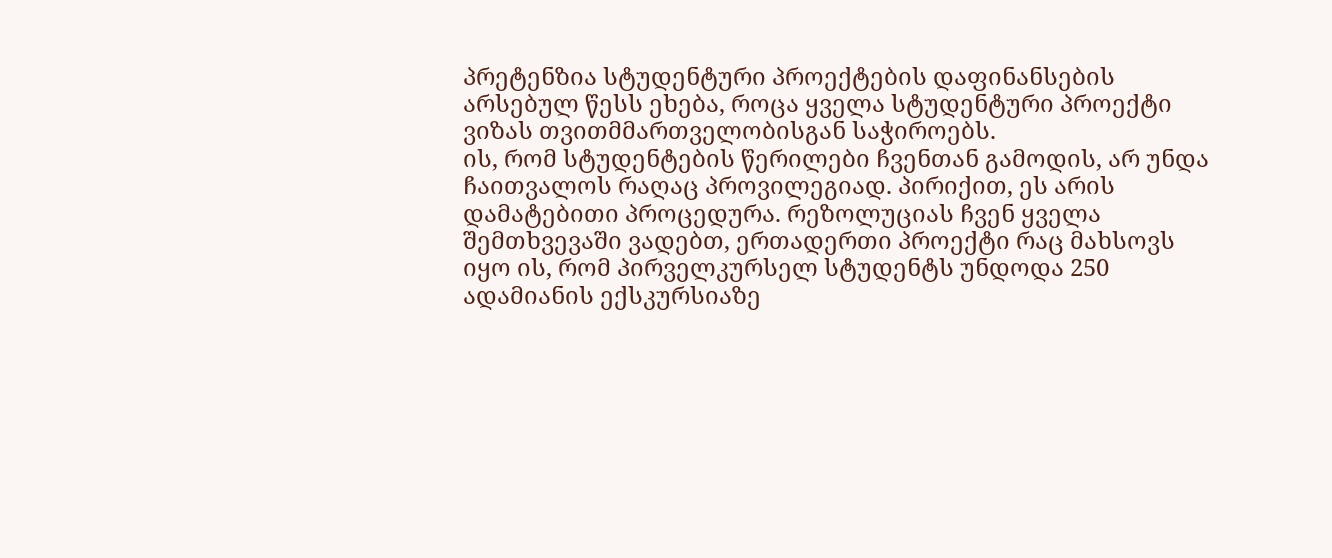პრეტენზია სტუდენტური პროექტების დაფინანსების არსებულ წესს ეხება, როცა ყველა სტუდენტური პროექტი ვიზას თვითმმართველობისგან საჭიროებს.
ის, რომ სტუდენტების წერილები ჩვენთან გამოდის, არ უნდა ჩაითვალოს რაღაც პროვილეგიად. პირიქით, ეს არის დამატებითი პროცედურა. რეზოლუციას ჩვენ ყველა შემთხვევაში ვადებთ, ერთადერთი პროექტი რაც მახსოვს იყო ის, რომ პირველკურსელ სტუდენტს უნდოდა 250 ადამიანის ექსკურსიაზე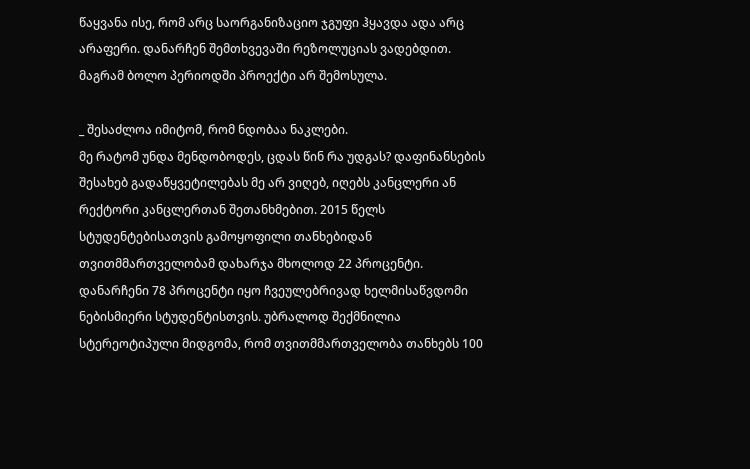წაყვანა ისე, რომ არც საორგანიზაციო ჯგუფი ჰყავდა ადა არც არაფერი. დანარჩენ შემთხვევაში რეზოლუციას ვადებდით. მაგრამ ბოლო პერიოდში პროექტი არ შემოსულა.

_ შესაძლოა იმიტომ, რომ ნდობაა ნაკლები.
მე რატომ უნდა მენდობოდეს, ცდას წინ რა უდგას? დაფინანსების შესახებ გადაწყვეტილებას მე არ ვიღებ, იღებს კანცლერი ან რექტორი კანცლერთან შეთანხმებით. 2015 წელს სტუდენტებისათვის გამოყოფილი თანხებიდან თვითმმართველობამ დახარჯა მხოლოდ 22 პროცენტი. დანარჩენი 78 პროცენტი იყო ჩვეულებრივად ხელმისაწვდომი  ნებისმიერი სტუდენტისთვის. უბრალოდ შექმნილია სტერეოტიპული მიდგომა, რომ თვითმმართველობა თანხებს 100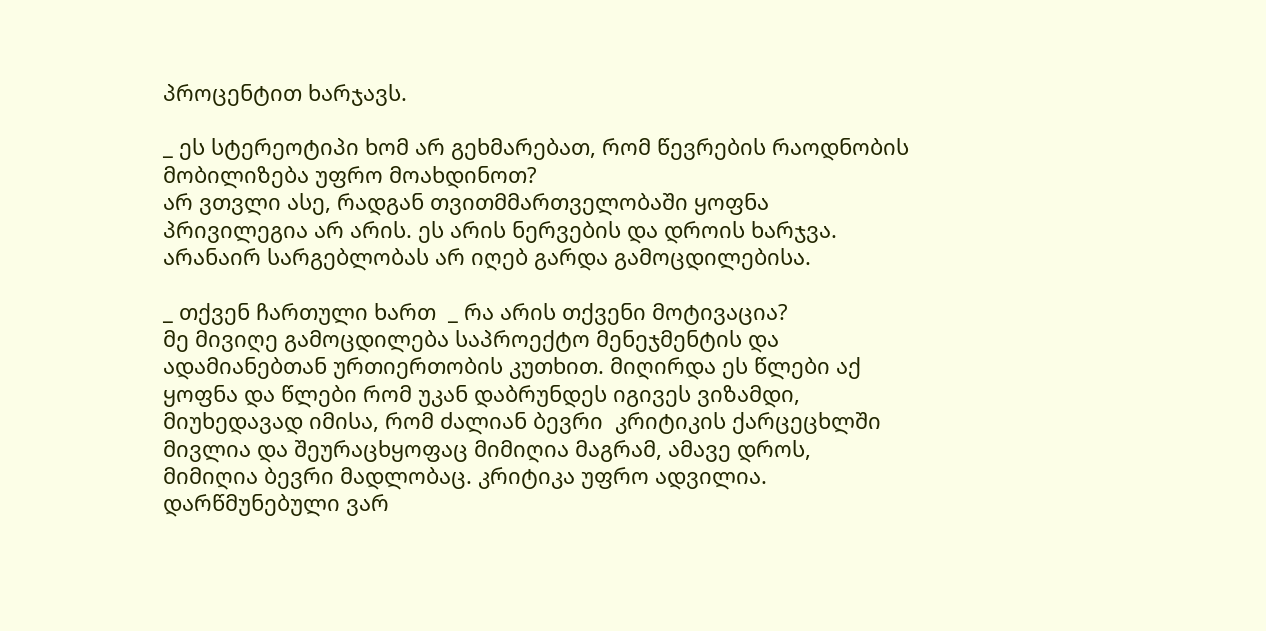პროცენტით ხარჯავს.

_ ეს სტერეოტიპი ხომ არ გეხმარებათ, რომ წევრების რაოდნობის  მობილიზება უფრო მოახდინოთ?
არ ვთვლი ასე, რადგან თვითმმართველობაში ყოფნა პრივილეგია არ არის. ეს არის ნერვების და დროის ხარჯვა. არანაირ სარგებლობას არ იღებ გარდა გამოცდილებისა.

_ თქვენ ჩართული ხართ  _ რა არის თქვენი მოტივაცია?
მე მივიღე გამოცდილება საპროექტო მენეჯმენტის და ადამიანებთან ურთიერთობის კუთხით. მიღირდა ეს წლები აქ ყოფნა და წლები რომ უკან დაბრუნდეს იგივეს ვიზამდი, მიუხედავად იმისა, რომ ძალიან ბევრი  კრიტიკის ქარცეცხლში მივლია და შეურაცხყოფაც მიმიღია მაგრამ, ამავე დროს, მიმიღია ბევრი მადლობაც. კრიტიკა უფრო ადვილია. დარწმუნებული ვარ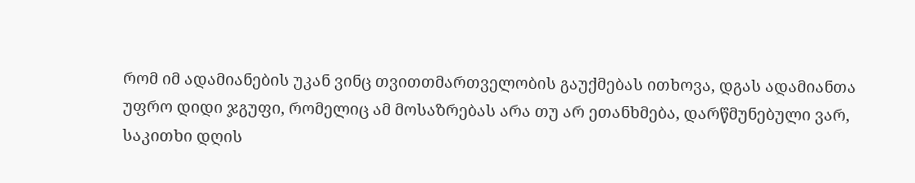რომ იმ ადამიანების უკან ვინც თვითთმართველობის გაუქმებას ითხოვა, დგას ადამიანთა უფრო დიდი ჯგუფი, რომელიც ამ მოსაზრებას არა თუ არ ეთანხმება, დარწმუნებული ვარ, საკითხი დღის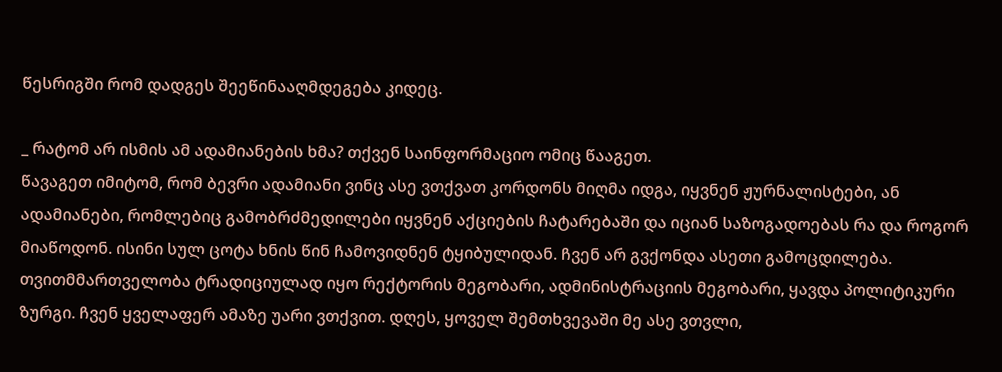წესრიგში რომ დადგეს შეეწინააღმდეგება კიდეც.

_ რატომ არ ისმის ამ ადამიანების ხმა? თქვენ საინფორმაციო ომიც წააგეთ.
წავაგეთ იმიტომ, რომ ბევრი ადამიანი ვინც ასე ვთქვათ კორდონს მიღმა იდგა, იყვნენ ჟურნალისტები, ან ადამიანები, რომლებიც გამობრძმედილები იყვნენ აქციების ჩატარებაში და იციან საზოგადოებას რა და როგორ მიაწოდონ. ისინი სულ ცოტა ხნის წინ ჩამოვიდნენ ტყიბულიდან. ჩვენ არ გვქონდა ასეთი გამოცდილება. თვითმმართველობა ტრადიციულად იყო რექტორის მეგობარი, ადმინისტრაციის მეგობარი, ყავდა პოლიტიკური ზურგი. ჩვენ ყველაფერ ამაზე უარი ვთქვით. დღეს, ყოველ შემთხვევაში მე ასე ვთვლი,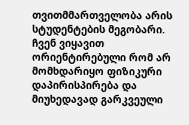თვითმმართველობა არის სტუდენტების მეგობარი.  ჩვენ ვიყავით ორიენტირებული რომ არ მომხდარიყო ფიზიკური დაპირისპირება და მიუხედავად გარკვეული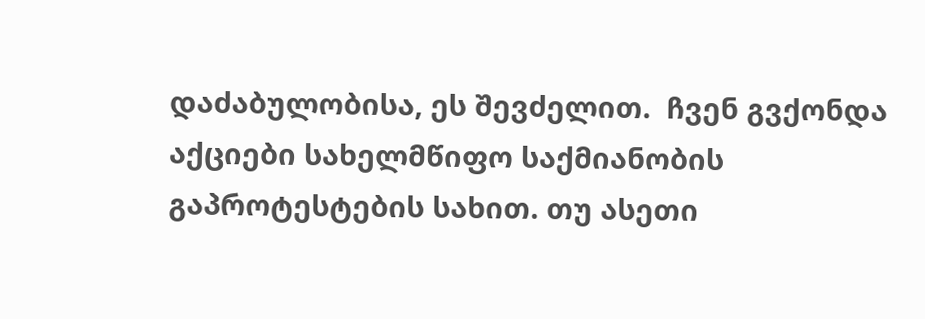დაძაბულობისა, ეს შევძელით.  ჩვენ გვქონდა აქციები სახელმწიფო საქმიანობის გაპროტესტების სახით. თუ ასეთი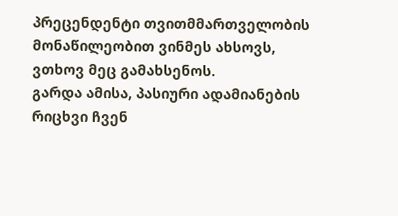პრეცენდენტი თვითმმართველობის მონაწილეობით ვინმეს ახსოვს, ვთხოვ მეც გამახსენოს.
გარდა ამისა, პასიური ადამიანების რიცხვი ჩვენ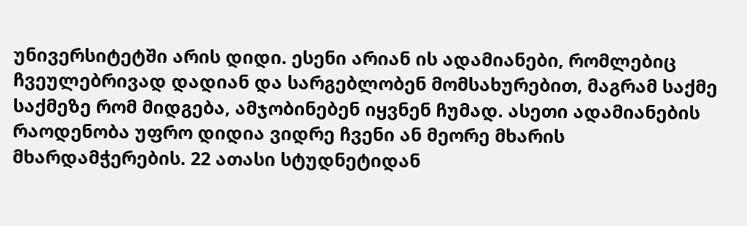უნივერსიტეტში არის დიდი. ესენი არიან ის ადამიანები, რომლებიც ჩვეულებრივად დადიან და სარგებლობენ მომსახურებით, მაგრამ საქმე საქმეზე რომ მიდგება, ამჯობინებენ იყვნენ ჩუმად. ასეთი ადამიანების რაოდენობა უფრო დიდია ვიდრე ჩვენი ან მეორე მხარის მხარდამჭერების. 22 ათასი სტუდნეტიდან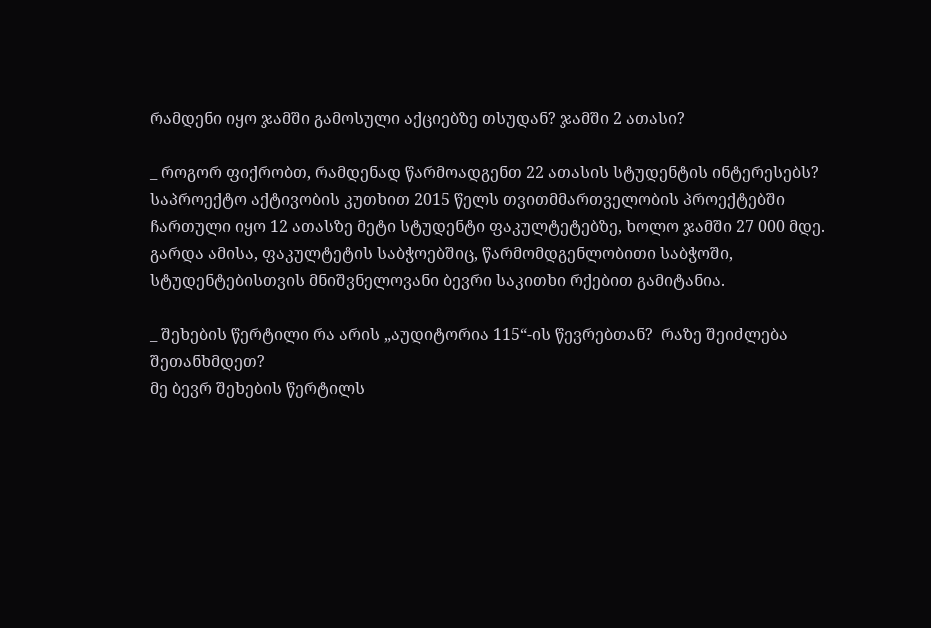რამდენი იყო ჯამში გამოსული აქციებზე თსუდან? ჯამში 2 ათასი?

_ როგორ ფიქრობთ, რამდენად წარმოადგენთ 22 ათასის სტუდენტის ინტერესებს?
საპროექტო აქტივობის კუთხით 2015 წელს თვითმმართველობის პროექტებში ჩართული იყო 12 ათასზე მეტი სტუდენტი ფაკულტეტებზე, ხოლო ჯამში 27 000 მდე. გარდა ამისა, ფაკულტეტის საბჭოებშიც, წარმომდგენლობითი საბჭოში, სტუდენტებისთვის მნიშვნელოვანი ბევრი საკითხი რქებით გამიტანია.

_ შეხების წერტილი რა არის „აუდიტორია 115“-ის წევრებთან?  რაზე შეიძლება შეთანხმდეთ?
მე ბევრ შეხების წერტილს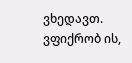ვხედავთ. ვფიქრობ ის,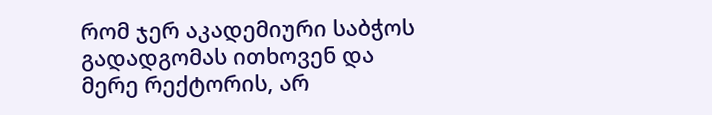რომ ჯერ აკადემიური საბჭოს გადადგომას ითხოვენ და მერე რექტორის, არ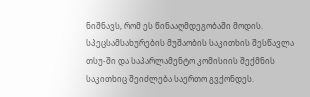ნიშნავს, რომ ეს წინააღმდეგობაში მოდის. სპეცსამსახურების მუშაობის საკითხის შესწავლა თსუ-ში და საპარლამენტო კომისიის შექმნის საკითხიც შეიძლება საერთო გვქონდეს.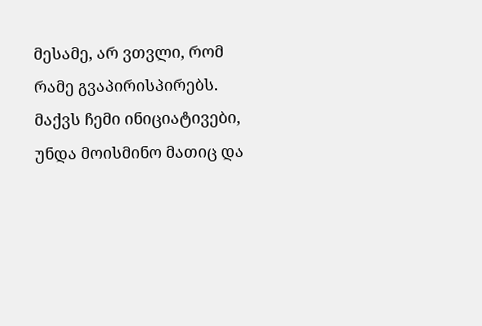მესამე, არ ვთვლი, რომ რამე გვაპირისპირებს. მაქვს ჩემი ინიციატივები, უნდა მოისმინო მათიც და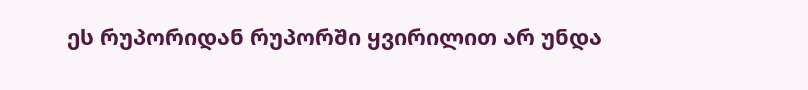ეს რუპორიდან რუპორში ყვირილით არ უნდა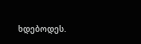ხდებოდეს.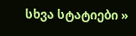სხვა სტატიები »